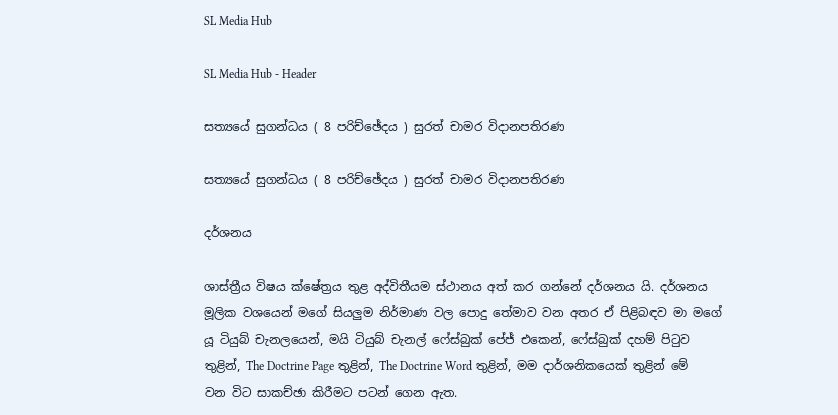SL Media Hub

SL Media Hub - Header

සත්‍යයේ සුගන්ධය ( 8 පරිච්ඡේදය ) සුරත් චාමර විදානපතිරණ

සත්‍යයේ සුගන්ධය ( 8 පරිච්ඡේදය ) සුරත් චාමර විදානපතිරණ

දර්ශනය

ශාස්ත්‍රීය විෂය ක්ෂේත්‍රය තුළ අද්විතීයම ස්ථානය අත් කර ගන්නේ දර්ශනය යි. දර්ශනය මූලික වශයෙන් මගේ සියලුම නිර්මාණ වල පොදු තේමාව වන අතර ඒ පිළිබඳව මා මගේ යූ ටියුබ් චැනලයෙන්, මයි ටියුබ් චැනල් ෆේස්බුක් පේජ් එකෙන්, ෆේස්බුක් දහම් පිටුව තුළින්, The Doctrine Page තුළින්, The Doctrine Word තුළින්, මම දාර්ශනිකයෙක් තුළින් මේ වන විට සාකච්ඡා කිරීමට පටන් ගෙන ඇත.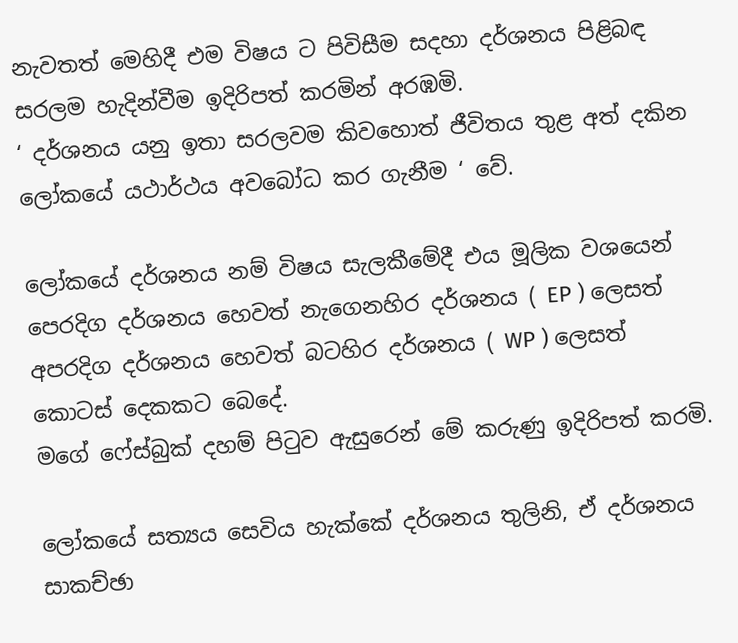නැවතත් මෙහිදී එම විෂය ට පිවිසීම සදහා දර්ශනය පිළිබඳ සරලම හැදින්වීම ඉදිරිපත් කරමින් අරඹමි.
‘ දර්ශනය යනු ඉතා සරලවම කිවහොත් ජීවිතය තුළ අත් දකින ලෝකයේ යථාර්ථය අවබෝධ කර ගැනීම ‘ වේ.

ලෝකයේ දර්ශනය නම් විෂය සැලකීමේදී එය මූලික වශයෙන් පෙරදිග දර්ශනය හෙවත් නැගෙනහිර දර්ශනය ( EP ) ලෙසත් අපරදිග දර්ශනය හෙවත් බටහිර දර්ශනය ( WP ) ලෙසත් කොටස් දෙකකට බෙදේ.
මගේ ෆේස්බුක් දහම් පිටුව ඇසුරෙන් මේ කරුණු ඉදිරිපත් කරමි.

ලෝකයේ සත්‍යය සෙවිය හැක්කේ දර්ශනය තුලිනි, ඒ දර්ශනය සාකච්ඡා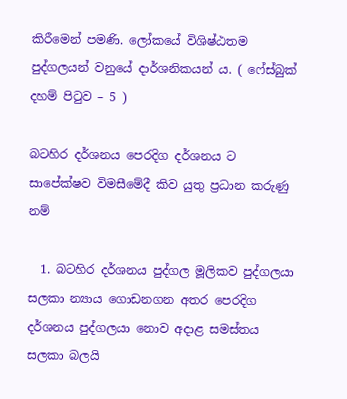කිරීමෙන් පමණි. ලෝකයේ විශිෂ්ඨතම පුද්ගලයන් වනුයේ දාර්ශනිකයන් ය. ( ෆේස්බුක් දහම් පිටුව – 5 )

බටහිර දර්ශනය පෙරදිග දර්ශනය ට සාපේක්ෂව විමසීමේදී කිව යුතු ප්‍රධාන කරුණු නම්

  1. බටහිර දර්ශනය පුද්ගල මූලිකව පුද්ගලයා සලකා න්‍යාය ගොඩනගන අතර පෙරදිග දර්ශනය පුද්ගලයා නොව අදාළ සමස්තය සලකා බලයි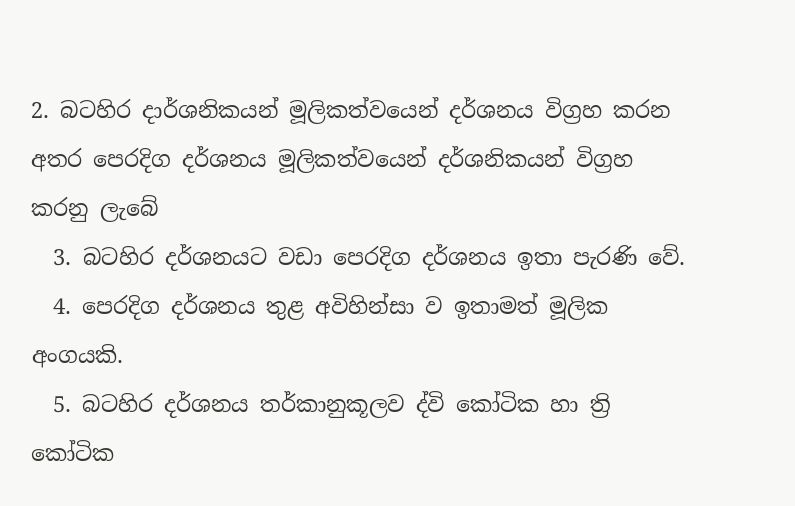2. බටහිර දාර්ශනිකයන් මූලිකත්වයෙන් දර්ශනය විග්‍රහ කරන අතර පෙරදිග දර්ශනය මූලිකත්වයෙන් දර්ශනිකයන් විග්‍රහ කරනු ලැබේ
  3. බටහිර දර්ශනයට වඩා පෙරදිග දර්ශනය ඉතා පැරණි වේ.
  4. පෙරදිග දර්ශනය තුළ අවිහින්සා ව ඉතාමත් මූලික අංගයකි.
  5. බටහිර දර්ශනය තර්කානුකූලව ද්වි කෝටික හා ත්‍රි කෝටික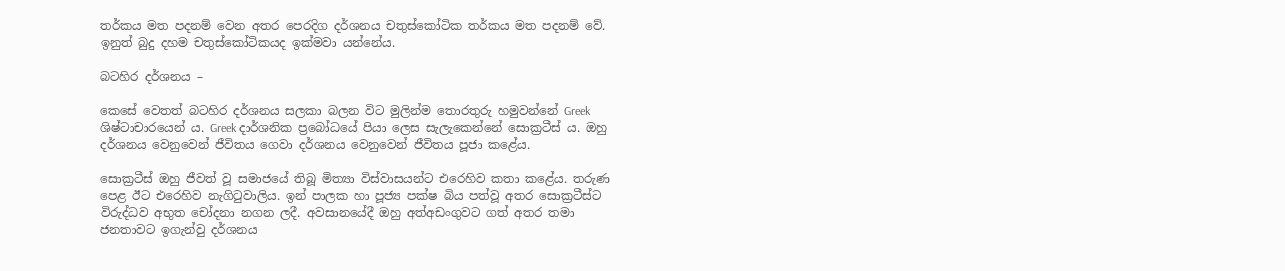තර්කය මත පදනම් වෙන අතර පෙරදිග දර්ශනය චතුස්කෝටික තර්කය මත පදනම් වේ. ඉනුත් බුදු දහම චතුස්කෝටිකයද ඉක්මවා යන්නේය.

බටහිර දර්ශනය –

කෙසේ වෙතත් බටහිර දර්ශනය සලකා බලන විට මුලින්ම තොරතුරු හමුවන්නේ Greek ශිෂ්ටාචාරයෙන් ය. Greek දාර්ශනික ප්‍රබෝධයේ පියා ලෙස සැලැකෙන්නේ සොක්‍රටීස් ය. ඔහු දර්ශනය වෙනුවෙන් ජීවිතය ගෙවා දර්ශනය වෙනුවෙන් ජීවිතය පූජා කළේය.

සොක්‍රටීස් ඔහු ජීවත් වූ සමාජයේ තිබූ මිත්‍යා විස්වාසයන්ට එරෙහිව කතා කළේය. තරුණ පෙළ ඊට එරෙහිව නැගිටුවාලිය. ඉන් පාලක හා පූජ්‍ය පක්ෂ බිය පත්වූ අතර සොක්‍රටීස්ට විරුද්ධව අභුත චෝදනා නගන ලදී. අවසානයේදී ඔහු අත්අඩංගුවට ගත් අතර තමා ජනතාවට ඉගැන්වු දර්ශනය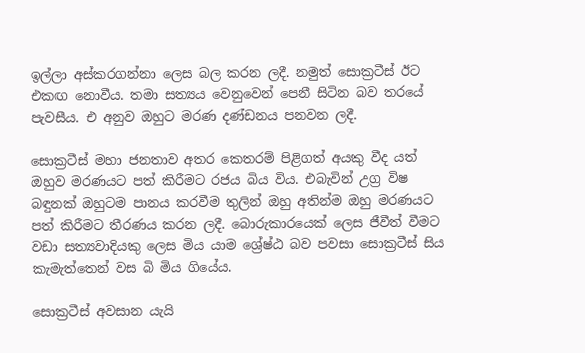ඉල්ලා අස්කරගන්නා ලෙස බල කරන ලදී. නමුත් සොක්‍රටීස් ඊට එකඟ නොවීය. තමා සත්‍යය වෙනුවෙන් පෙනී සිටින බව තරයේ පැවසීය. එ අනුව ඔහුට මරණ දණ්ඩනය පනවන ලදී.

සොක්‍රටීස් මහා ජනතාව අතර කෙතරම් පිළිගත් අයකු වීද යත් ඔහුව මරණයට පත් කිරීමට රජය බිය විය. එබැවින් උග්‍ර විෂ බඳුනක් ඔහුටම පානය කරවීම තුලින් ඔහු අතින්ම ඔහු මරණයට පත් කිරීමට තීරණය කරන ලදී. බොරුකාරයෙක් ලෙස ජීවීත් වීමට වඩා සත්‍යවාදියකු ලෙස මිය යාම ශ්‍රේෂ්ඨ බව පවසා සොක්‍රටීස් සිය කැමැත්තෙන් වස බි මිය ගියේය.

සොක්‍රටීස් අවසාන යැයි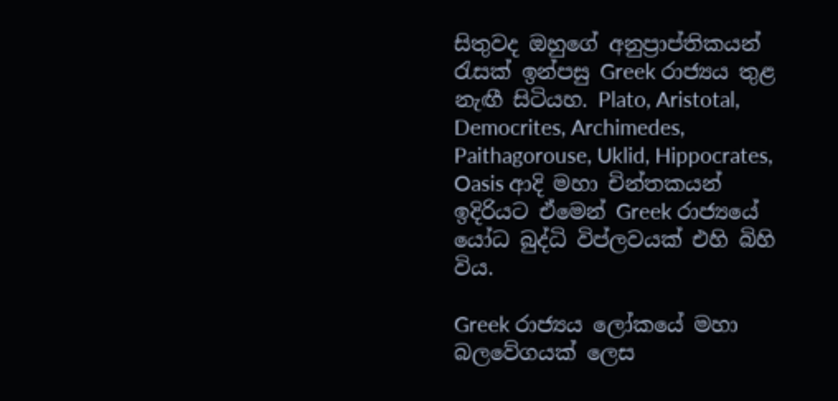සිතුවද ඔහුගේ අනුප්‍රාප්තිකයන් රැසක් ඉන්පසු Greek රාජ්‍යය තුළ නැඟී සිටියහ. Plato, Aristotal, Democrites, Archimedes, Paithagorouse, Uklid, Hippocrates, Oasis ආදි මහා චින්තකයන් ඉදිරියට ඒමෙන් Greek රාජ්‍යයේ යෝධ බුද්ධි විප්ලවයක් එහි බිහි විය.

Greek රාජ්‍යය ලෝකයේ මහා බලවේගයක් ලෙස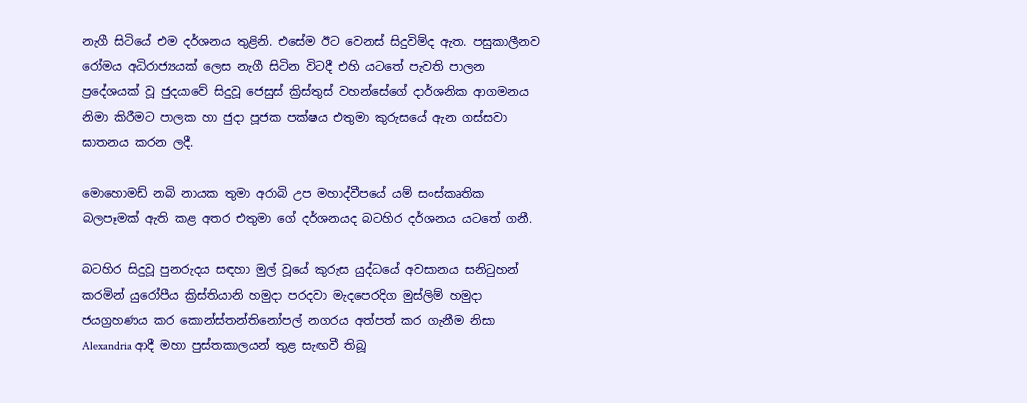නැගී සිටියේ එම දර්ශනය තුළිනි. එසේම ඊට වෙනස් සිදුවිම්ද ඇත. පසුකාලීනව රෝමය අධිරාජ්‍යයක් ලෙස නැගී සිටින විටදී එහි යටතේ පැවති පාලන ප්‍රදේශයක් වූ ජුදයාවේ සිදුවූ ජෙසුස් ක්‍රිස්තුස් වහන්සේගේ දාර්ශනික ආගමනය නිමා කිරීමට පාලක හා ජුදා පූජක පක්ෂය එතුමා කුරුසයේ ඇන ගස්සවා ඝාතනය කරන ලදී.

මොහොමඩ් නබි නායක තුමා අරාබි උප මහාද්වීපයේ යම් සංස්කෘතික බලපෑමක් ඇති කළ අතර එතුමා ගේ දර්ශනයද බටහිර දර්ශනය යටතේ ගනී.

බටහිර සිදුවූ පුනරුදය සඳහා මුල් වූයේ කුරුස යුද්ධයේ අවසානය සනිටුහන් කරමින් යුරෝපීය ක්‍රිස්තියානි හමුදා පරදවා මැදපෙරදිග මුස්ලිම් හමුදා ජයග්‍රහණය කර කොන්ස්තන්තිනෝපල් නගරය අත්පත් කර ගැනීම නිසා Alexandria ආදී මහා පුස්තකාලයන් තුළ සැඟවී තිබූ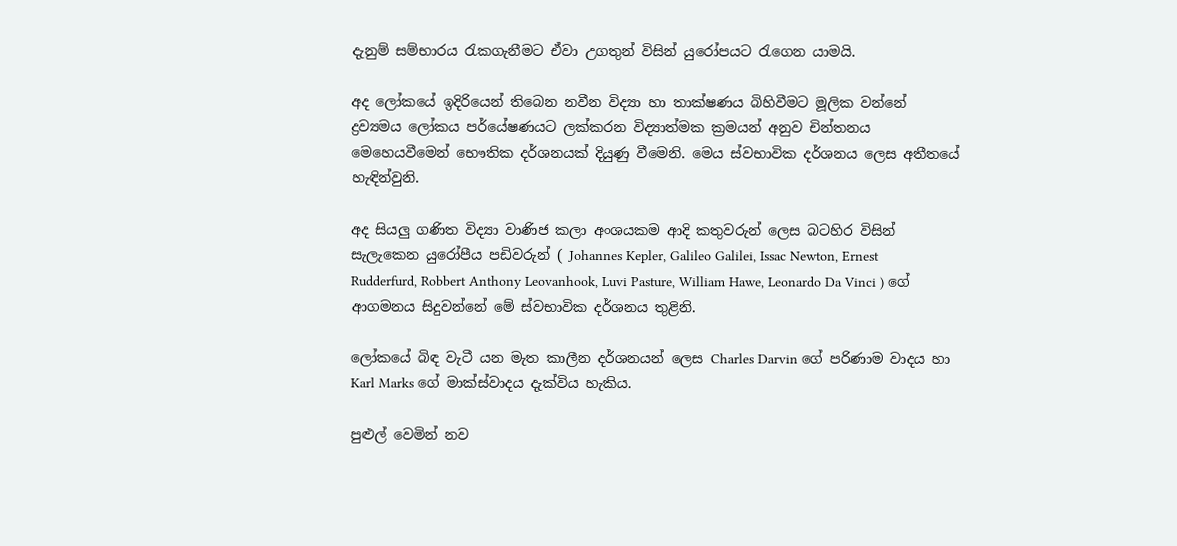දැනුම් සම්භාරය රැකගැනීමට ඒවා උගතුන් විසින් යුරෝපයට රැගෙන යාමයි.

අද ලෝකයේ ඉදිරියෙන් තිබෙන නවීන විද්‍යා හා තාක්ෂණය බිහිවීමට මූලික වන්නේ ද්‍රව්‍යමය ලෝකය පර්යේෂණයට ලක්කරන විද්‍යාත්මක ක්‍රමයන් අනුව චින්තනය මෙහෙයවීමෙන් භෞතික දර්ශනයක් දියුණු වීමෙනි. මෙය ස්වභාවික දර්ශනය ලෙස අතීතයේ හැඳින්වුනි.

අද සියලු ගණිත විද්‍යා වාණිජ කලා අංශයකම ආදි කතුවරුන් ලෙස බටහිර විසින් සැලැකෙන යුරෝපීය පඩිවරුන් ( Johannes Kepler, Galileo Galilei, Issac Newton, Ernest Rudderfurd, Robbert Anthony Leovanhook, Luvi Pasture, William Hawe, Leonardo Da Vinci ) ගේ ආගමනය සිදුවන්නේ මේ ස්වභාවික දර්ශනය තුළිනි.

ලෝකයේ බිඳ වැටී යන මැත කාලීන දර්ශනයන් ලෙස Charles Darvin ගේ පරිණාම වාදය හා Karl Marks ගේ මාක්ස්වාදය දැක්විය හැකිය.

පුළුල් වෙමින් නව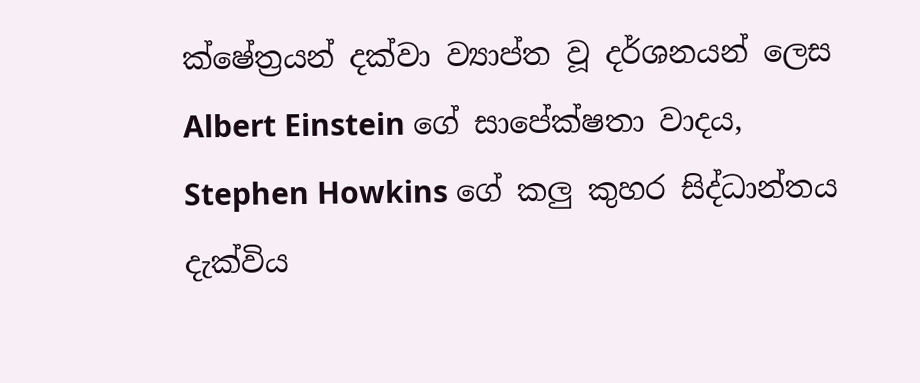ක්ෂේත්‍රයන් දක්වා ව්‍යාප්ත වූ දර්ශනයන් ලෙස Albert Einstein ගේ සාපේක්ෂතා වාදය, Stephen Howkins ගේ කලු කුහර සිද්ධාන්තය දැක්විය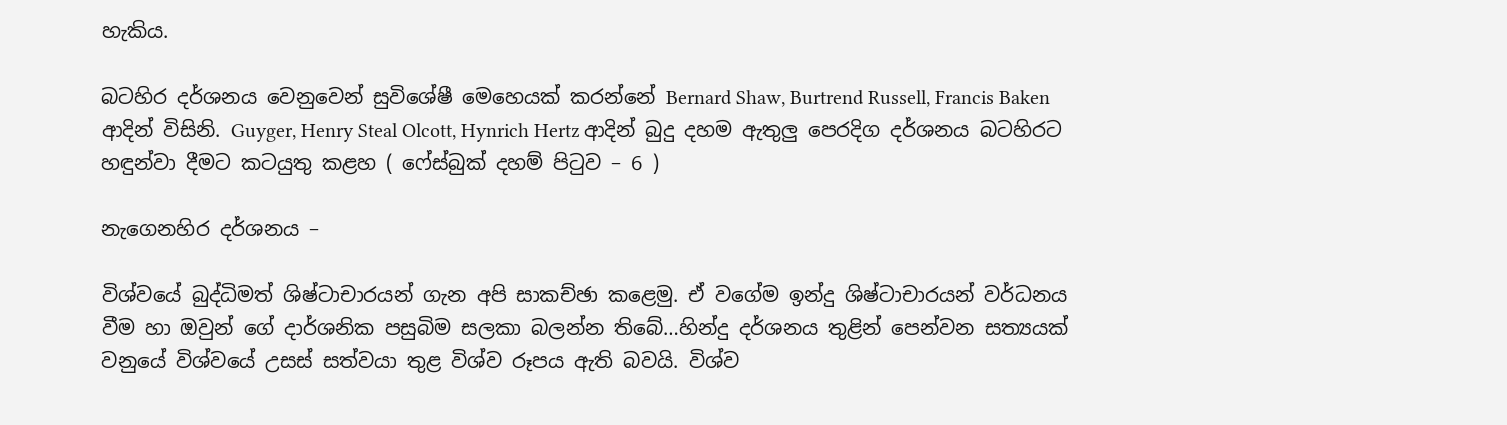හැකිය.

බටහිර දර්ශනය වෙනුවෙන් සුවිශේෂී මෙහෙයක් කරන්නේ Bernard Shaw, Burtrend Russell, Francis Baken ආදින් විසිනි. Guyger, Henry Steal Olcott, Hynrich Hertz ආදින් බුදු දහම ඇතුලු පෙරදිග දර්ශනය බටහිරට හඳුන්වා දීමට කටයුතු කළහ ( ෆේස්බුක් දහම් පිටුව – 6 )

නැගෙනහිර දර්ශනය –

විශ්වයේ බුද්ධිමත් ශිෂ්ටාචාරයන් ගැන අපි සාකච්ඡා කළෙමු. ඒ වගේම ඉන්දු ශිෂ්ටාචාරයන් වර්ධනය වීම හා ඔවුන් ගේ දාර්ශනික පසුබිම සලකා බලන්න තිබේ…හින්දු දර්ශනය තුළින් පෙන්වන සත්‍යයක් වනුයේ විශ්වයේ උසස් සත්වයා තුළ විශ්ව රූපය ඇති බවයි. විශ්ව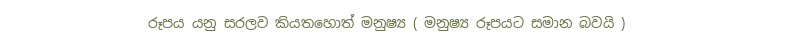රූපය යනු සරලව කියතහොත් මනුෂ්‍ය ( මනුෂ්‍ය රූපයට සමාන බවයි )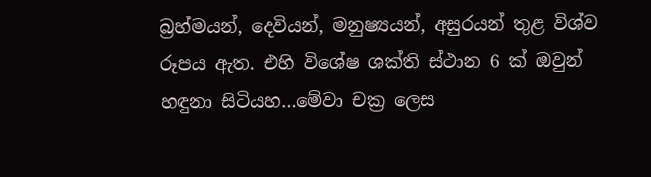බ්‍රහ්මයන්, දෙවියන්, මනුෂ්‍යයන්, අසුරයන් තුළ විශ්ව රූපය ඇත. එහි විශේෂ ශක්ති ස්ථාන 6 ක් ඔවුන් හඳුනා සිටියහ…මේවා චක්‍ර ලෙස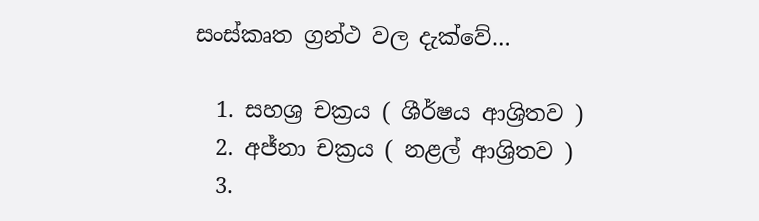සංස්කෘත ග්‍රන්ථ වල දැක්වේ…

  1. සහශ්‍ර චක්‍රය ( ශීර්ෂය ආශ්‍රිතව )
  2. අජ්නා චක්‍රය ( නළල් ආශ්‍රිතව )
  3.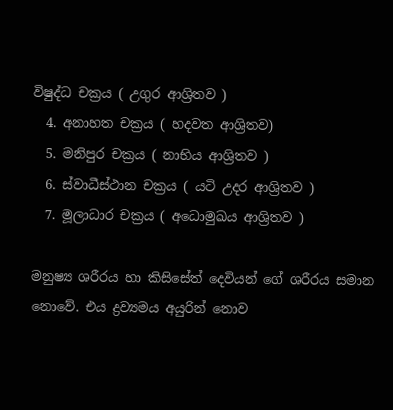විෂුද්ධ චක්‍රය ( උගුර ආශ්‍රිතව )
  4. අනාහත චක්‍රය ( හදවත ආශ්‍රිතව)
  5. මනිපුර චක්‍රය ( නාභිය ආශ්‍රිතව )
  6. ස්වාධීස්ථාන චක්‍රය ( යටි උදර ආශ්‍රිතව )
  7. මූලාධාර චක්‍රය ( අධොමුඛය ආශ්‍රිතව )

මනුෂ්‍ය ශරීරය හා කිසිසේත් දෙවියන් ගේ ශරීරය සමාන නොවේ. එය ද්‍රව්‍යමය අයුරින් නොව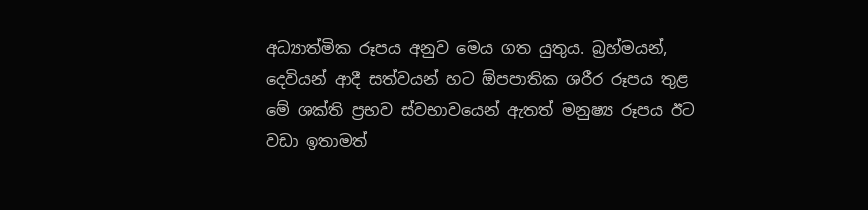අධ්‍යාත්මික රූපය අනුව මෙය ගත යුතුය. බ්‍රහ්මයන්, දෙවියන් ආදී සත්වයන් හට ඕපපාතික ශරීර රූපය තුළ මේ ශක්ති ප්‍රභව ස්වභාවයෙන් ඇතත් මනුෂ්‍ය රූපය ඊට වඩා ඉතාමත්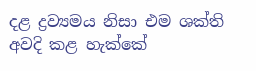දළ ද්‍රව්‍යමය නිසා එම ශක්ති අවදි කළ හැක්කේ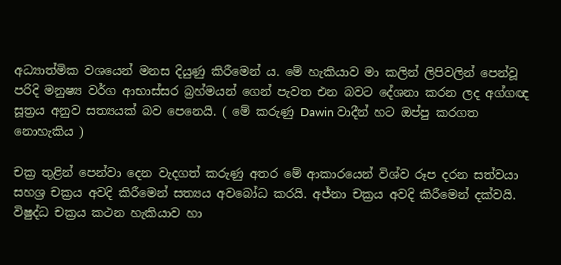අධ්‍යාත්මික වශයෙන් මනස දියුණු කිරීමෙන් ය. මේ හැකියාව මා කලින් ලිපිවලින් පෙන්වූ පරිදි මනුෂ්‍ය වර්ග ආභාස්සර බ්‍රහ්මයන් ගෙන් පැවත එන බවට දේශනා කරන ලද අග්ගඥ සූත්‍රය අනුව සත්‍යයක් බව පෙනෙයි. ( මේ කරුණු Dawin වාදීන් හට ඔප්පු කරගත නොහැකිය )

චක්‍ර තුළින් පෙන්වා දෙන වැදගත් කරුණු අතර මේ ආකාරයෙන් විශ්ව රූප දරන සත්වයා සහශ්‍ර චක්‍රය අවදි කිරීමෙන් සත්‍යය අවබෝධ කරයි. අජ්නා චක්‍රය අවදි කිරීමෙන් දක්වයි. විෂුද්ධ චක්‍රය කථන හැකියාව හා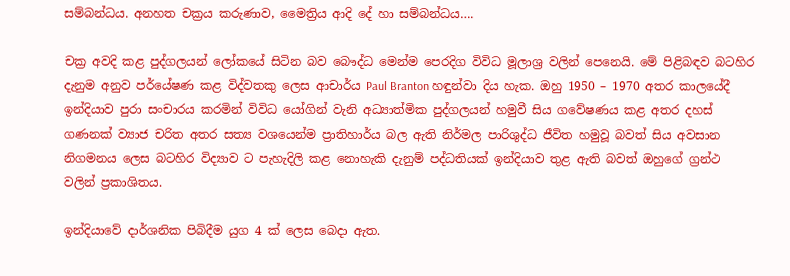සම්බන්ධය. අනහත චක්‍රය කරුණාව, මෛත්‍රිය ආදි දේ හා සම්බන්ධය….

චක්‍ර අවදි කළ පුද්ගලයන් ලෝකයේ සිටින බව බෞද්ධ මෙන්ම පෙරදිග විවිධ මූලාශ්‍ර වලින් පෙනෙයි. මේ පිළිබඳව බටහිර දැනුම අනුව පර්යේෂණ කළ විද්වතකු ලෙස ආචාර්ය Paul Branton හඳුන්වා දිය හැක. ඔහු 1950 – 1970 අතර කාලයේදී ඉන්දියාව පුරා සංචාරය කරමින් විවිධ යෝගින් වැනි අධ්‍යාත්මික පුද්ගලයන් හමුවී සිය ගවේෂණය කළ අතර දහස් ගණනක් ව්‍යාජ චරිත අතර සත්‍ය වශයෙන්ම ප්‍රාතිහාර්ය බල ඇති නිර්මල පාරිශුද්ධ ජීවිත හමුවූ බවත් සිය අවසාන නිගමනය ලෙස බටහිර විද්‍යාව ට පැහැදිලි කළ නොහැකි දැනුම් පද්ධතියක් ඉන්දියාව තුළ ඇති බවත් ඔහුගේ ග්‍රන්ථ වලින් ප්‍රකාශිතය.

ඉන්දියාවේ දාර්ශනික පිබිදීම යුග 4 ක් ලෙස බෙදා ඇත.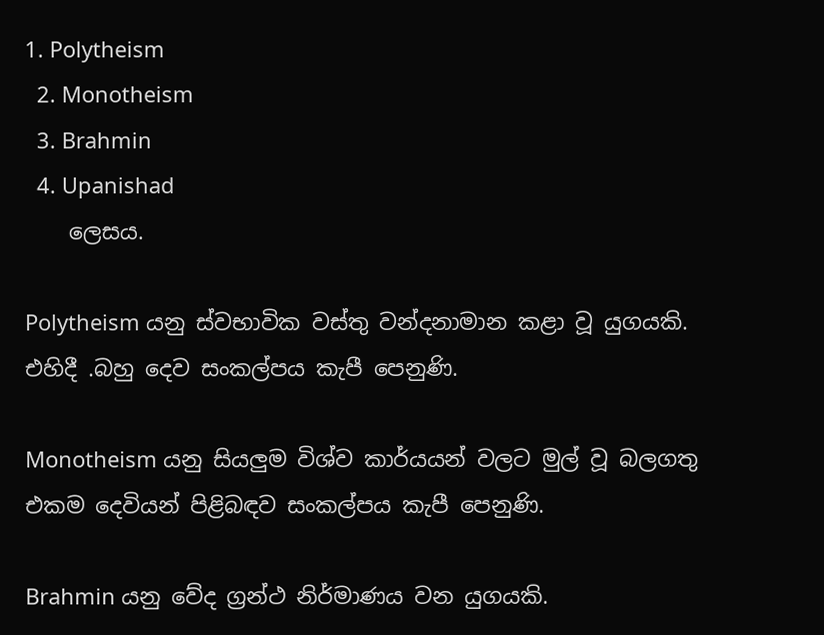1. Polytheism
  2. Monotheism
  3. Brahmin
  4. Upanishad
    ලෙසය.

Polytheism යනු ස්වභාවික වස්තු වන්දනාමාන කළා වූ යුගයකි. එහිදී .බහු දෙව සංකල්පය කැපී පෙනුණි.

Monotheism යනු සියලුම විශ්ව කාර්යයන් වලට මුල් වූ බලගතු එකම දෙවියන් පිළිබඳව සංකල්පය කැපී පෙනුණි.

Brahmin යනු වේද ග්‍රන්ථ නිර්මාණය වන යුගයකි.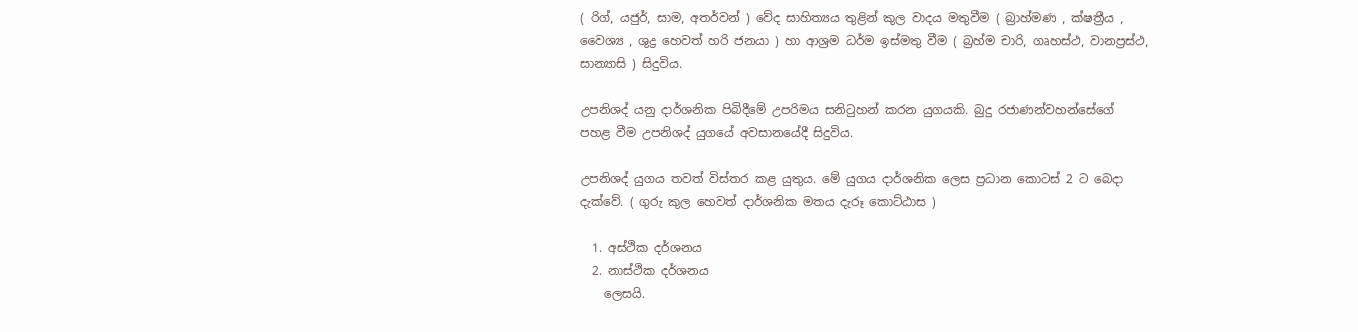( රිග්, යජුර්, සාම, අතර්වන් ) වේද සාහිත්‍යය තුළින් කුල වාදය මතුවීම ( බ්‍රාහ්මණ , ක්ෂත්‍රීය , වෛශ්‍ය , ශුද්‍ර හෙවත් හරි ජනයා ) හා ආශ්‍රම ධර්ම ඉස්මතු වීම ( බ්‍රහ්ම චාරි, ගෘහස්ථ, වානප්‍රස්ථ, සාන්‍යාසි ) සිදුවිය.

උපනිශද් යනු දාර්ශනික පිබිදීමේ උපරිමය සනිටුහන් කරන යුගයකි. බුදු රජාණන්වහන්සේගේ පහළ වීම උපනිශද් යුගයේ අවසානයේදී සිදුවිය.

උපනිශද් යුගය තවත් විස්තර කළ යුතුය. මේ යුගය දාර්ශනික ලෙස ප්‍රධාන කොටස් 2 ට බෙදා දැක්වේ. ( ගුරු කුල හෙවත් දාර්ශනික මතය දැරූ කොට්ඨාස )

  1. අස්ථික දර්ශනය
  2. නාස්ථික දර්ශනය
    ලෙසයි.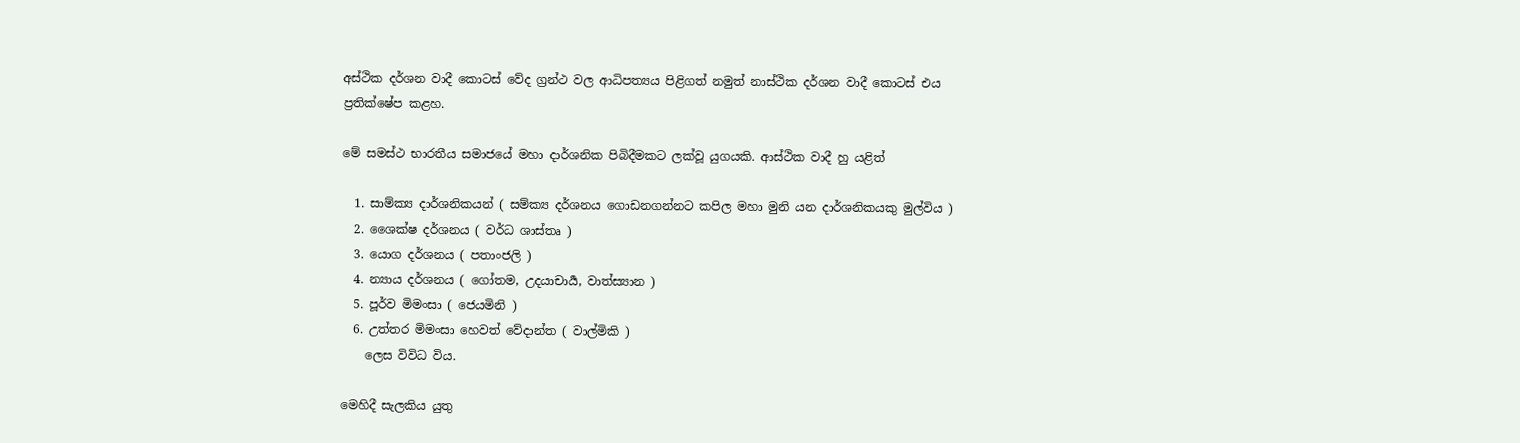අස්ථික දර්ශන වාදී කොටස් වේද ග්‍රන්ථ වල ආධිපත්‍යය පිළිගත් නමුත් නාස්ථික දර්ශන වාදී කොටස් එය ප්‍රතික්ෂේප කළහ.

මේ සමස්ථ භාරතීය සමාජයේ මහා දාර්ශනික පිබිදීමකට ලක්වූ යුගයකි. ආස්ථික වාදී හු යළිත්

  1. සාම්ක්‍ය දාර්ශනිකයන් ( සම්ක්‍ය දර්ශනය ගොඩනගන්නට කපිල මහා මුනි යන දාර්ශනිකයකු මුල්විය )
  2. ශෛක්ෂ දර්ශනය ( වර්ධ ශාස්තෘ )
  3. යොග දර්ශනය ( පතාංජලි )
  4. න්‍යාය දර්ශනය ( ගෝතම, උදයාචාර්‍ය, වාත්ස්‍යාන )
  5. පූර්ව මිමංසා ( ජෙයමිනි )
  6. උත්තර මිමංසා හෙවත් වේදාන්ත ( වාල්මිකි )
    ලෙස විවිධ විය.

මෙහිදී සැලකිය යුතු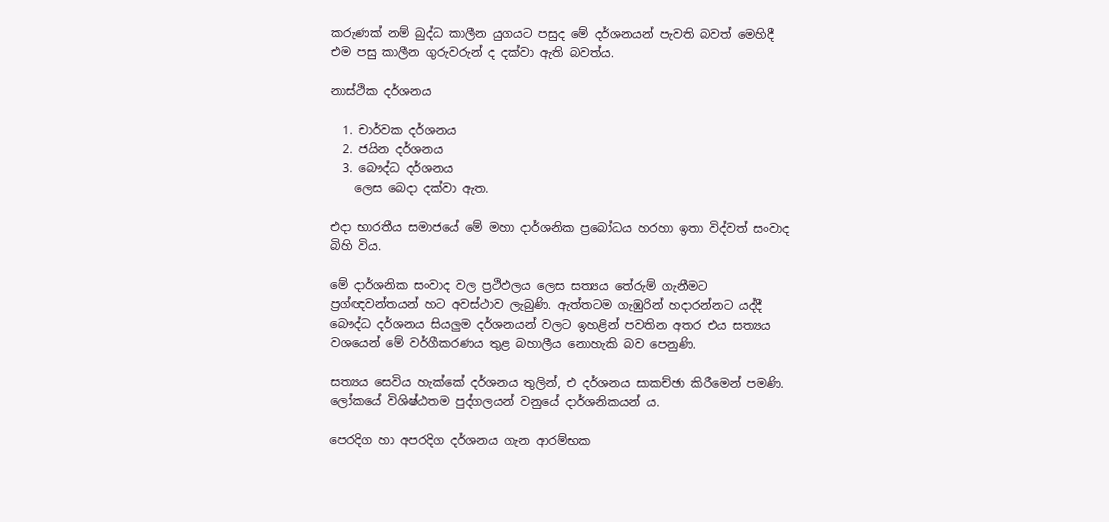කරුණක් නම් බුද්ධ කාලීන යුගයට පසුද මේ දර්ශනයන් පැවති බවත් මෙහිදී එම පසු කාලීන ගුරුවරුන් ද දක්වා ඇති බවත්ය.

නාස්ථික දර්ශනය

  1. චාර්වක දර්ශනය
  2. ජයින දර්ශනය
  3. බෞද්ධ දර්ශනය
    ලෙස බෙදා දක්වා ඇත.

එදා භාරතීය සමාජයේ මේ මහා දාර්ශනික ප්‍රබෝධය හරහා ඉතා විද්වත් සංවාද බිහි විය.

මේ දාර්ශනික සංවාද වල ප්‍රථිඵලය ලෙස සත්‍යය තේරුම් ගැනීමට ප්‍රග්ඥවන්තයන් හට අවස්ථාව ලැබුණි. ඇත්තටම ගැඹුරින් හදාරන්නට යද්දී බෞද්ධ දර්ශනය සියලුම දර්ශනයන් වලට ඉහළින් පවතින අතර එය සත්‍යය වශයෙන් මේ වර්ගීකරණය තුළ බහාලීය නොහැකි බව පෙනුණි.

සත්‍යය සෙවිය හැක්කේ දර්ශනය තුලින්, එ දර්ශනය සාකච්ඡා කිරීමෙන් පමණි. ලෝකයේ විශිෂ්ඨතම පුද්ගලයන් වනුයේ දාර්ශනිකයන් ය.

පෙරදිග හා අපරදිග දර්ශනය ගැන ආරම්භක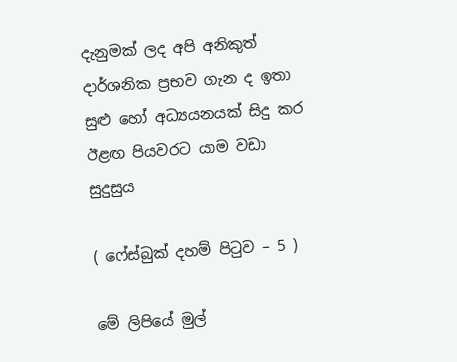දැනුමක් ලද අපි අනිකුත් දාර්ශනික ප්‍රභව ගැන ද ඉතා සුළු හෝ අධ්‍යයනයක් සිදු කර ඊළඟ පියවරට යාම වඩා සුදුසුය

( ෆේස්බුක් දහම් පිටුව – 5 )

මේ ලිපියේ මුල්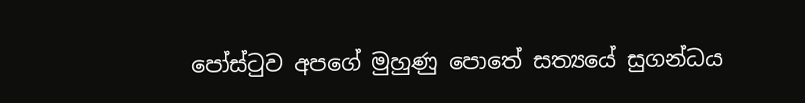පෝස්ටුව අපගේ මුහුණු පොතේ සත්‍යයේ සුගන්ධය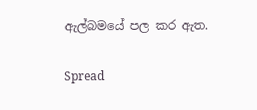ඇල්බමයේ පල කර ඇත.

Spread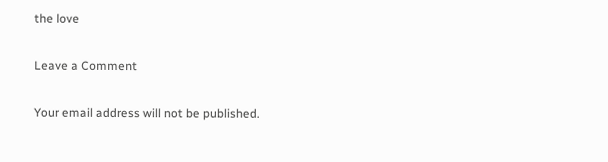the love

Leave a Comment

Your email address will not be published.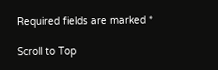Required fields are marked *

Scroll to Top